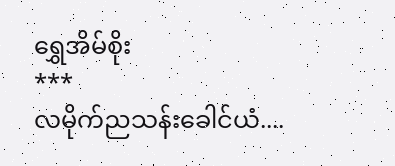ရွှေအိမ်စိုး
***
လမိုက်ညသန်းခေါင်ယံ....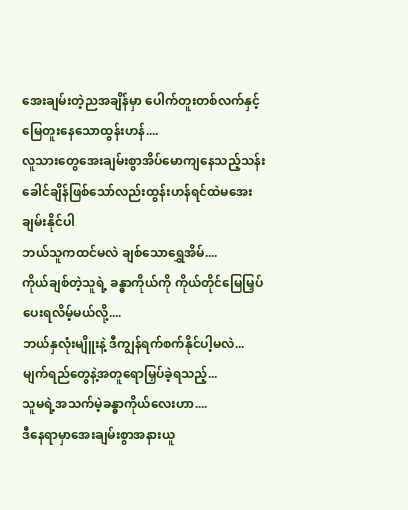အေးချမ်းတဲ့ညအချိန်မှာ ပေါက်တူးတစ်လက်နှင့်မြေတူးနေသောထွန်းဟန်....
လူသားတွေအေးချမ်းစွာအိပ်မောကျနေသည့်သန်းခေါင်ချိန်ဖြစ်သော်လည်းထွန်းဟန်ရင်ထဲမအေးချမ်းနိုင်ပါ
ဘယ်သူကထင်မလဲ ချစ်သောရွှေအိမ်....
ကိုယ်ချစ်တဲ့သူရဲ့ ခန္ဓာကိုယ်ကို ကိုယ်တိုင်မြေမြှပ်ပေးရလိမ့်မယ်လို့....
ဘယ်နှလုံးမျိူးနဲ့ ဒီကျွန်ရက်စက်နိုင်ပါ့မလဲ...
မျက်ရည်တွေနဲ့အတူရောမြှပ်ခဲ့ရသည့်...
သူမရဲ့အသက်မဲ့ခန္ဓာကိုယ်လေးဟာ....
ဒီနေရာမှာအေးချမ်းစွာအနားယူ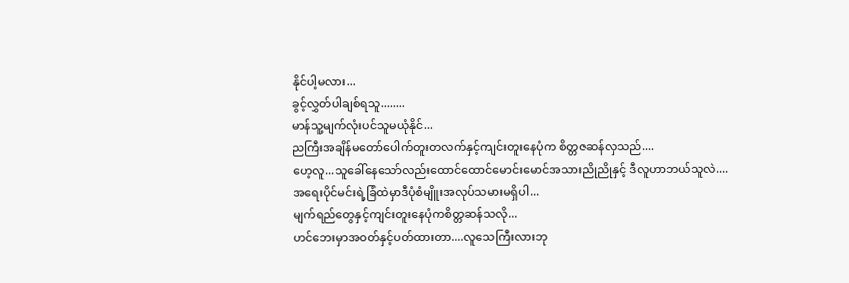နိုင်ပါ့မလား...
ခွင့်လွှတ်ပါချစ်ရသူ........
မာန်သူ့မျက်လုံးပင်သူမယုံနိုင်...
ညကြီးအချိန်မတော်ပေါက်တူးတလက်နှင့်ကျင်းတူးနေပုံက စိတ္တဇဆန်လှသည်....
ဟေ့လူ...သူခေါ်နေသော်လည်းထောင်ထောင်မောင်းမောင်အသားညိုညိုနှင့် ဒီလူဟာဘယ်သူလဲ....
အရေးပိုင်မင်းရဲ့ခြံထဲမှာဒီပုံစံမျိူးအလုပ်သမားမရှိပါ...
မျက်ရည်တွေနှင့်ကျင်းတူးနေပုံကစိတ္တဆန်သလို...
ဟင်ဘေးမှာအဝတ်နှင့်ပတ်ထားတာ....လူသေကြီးလားဘု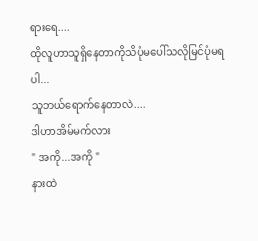ရားရေ....
ထိုလူဟာသူရှိနေတာကိုသိပုံမပေါ်သလိုမြင်ပုံမရပါ...
သူဘယ်ရောက်နေတာလဲ....
ဒါဟာအိမ်မက်လား
" အကို...အကို "
နားထဲ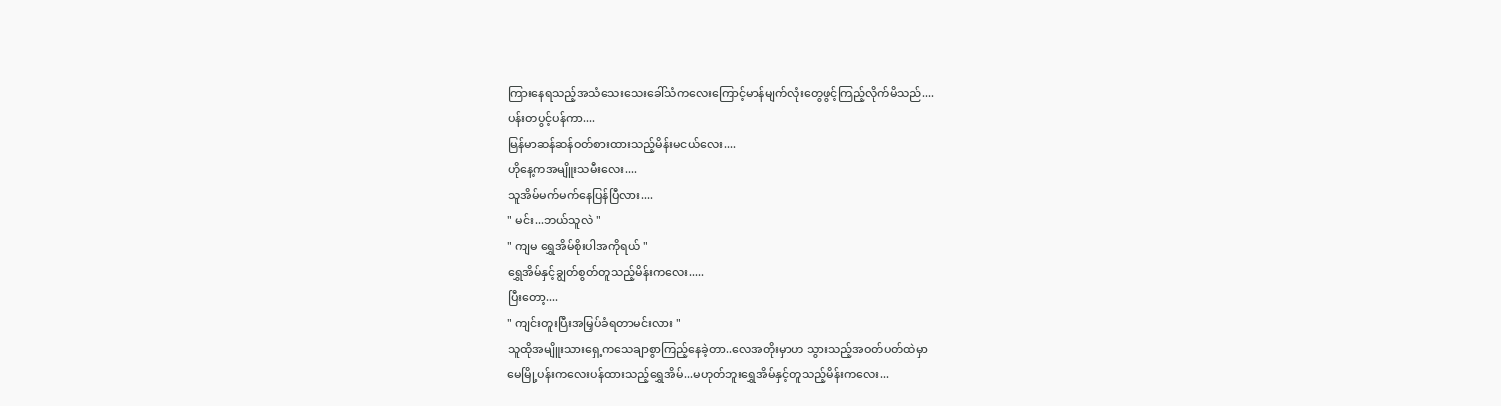ကြားနေရသည့်အသံသေးသေးခေါ်သံကလေးကြောင့်မာန်မျက်လုံးတွေဖွင့်ကြည့်လိုက်မိသည်....
ပန်းတပွင့်ပန်ကာ....
မြန်မာဆန်ဆန်ဝတ်စားထားသည့်မိန်းမငယ်လေး....
ဟိုနေ့ကအမျိူးသမီးလေး....
သူအိမ်မက်မက်နေပြန်ပြီလား....
" မင်း...ဘယ်သူလဲ "
" ကျမ ရွှေအိမ်စိုးပါအကိုရယ် "
ရွှေအိမ်နှင့်ချွတ်စွတ်တူသည့်မိန်းကလေး.....
ပြီးတော့....
" ကျင်းတူးပြီးအမြှပ်ခံရတာမင်းလား "
သူထိုအမျိူးသားရှေ့ကသေချာစွာကြည့်နေခဲ့တာ..လေအတိုးမှာဟ သွားသည့်အဝတ်ပတ်ထဲမှာ
မေမြို့ပန်းကလေးပန်ထားသည့်ရွှေအိမ်...မဟုတ်ဘူးရွှေအိမ်နှင့်တူသည့်မိန်းကလေး...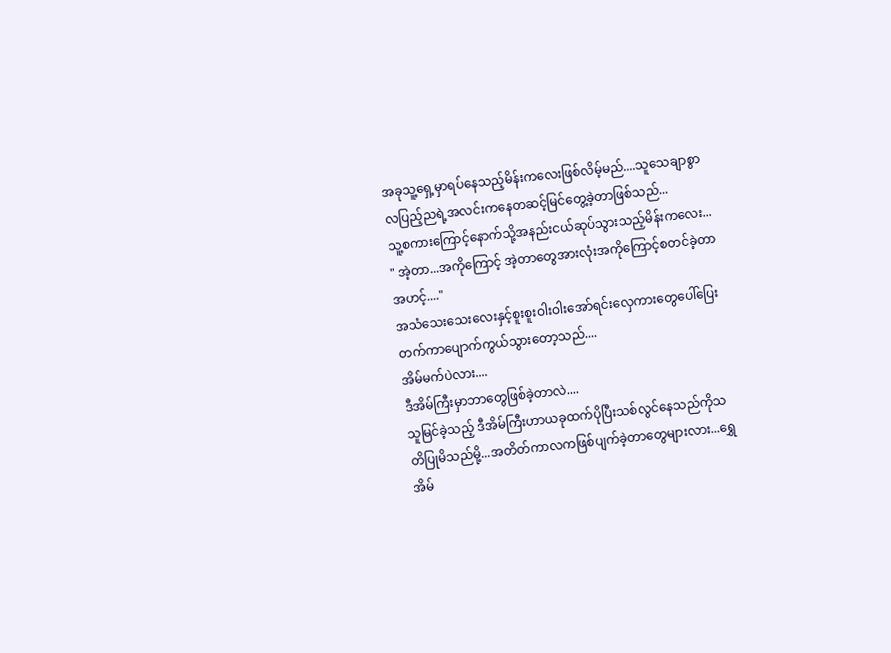အခုသူ့ရှေ့မှာရပ်နေသည့်မိန်းကလေးဖြစ်လိမ့်မည်....သူသေချာစွာလပြည့်ညရဲ့အလင်းကနေတဆင့်မြင်တွေ့ခဲ့တာဖြစ်သည်...
သူ့စကားကြောင့်နောက်သို့အနည်းငယ်ဆုပ်သွားသည့်မိန်းကလေး...
" အဲ့တာ...အကိုကြောင့် အဲ့တာတွေအားလုံးအကိုကြောင့်စတင်ခဲ့တာ အဟင့်...."
အသံသေးသေးလေးနှင့်စူးစူးဝါးဝါးအော်ရင်းလှေကားတွေပေါ်ပြေးတက်ကာပျောက်ကွယ်သွားတော့သည်....
အိမ်မက်ပဲလား....
ဒီအိမ်ကြီးမှာဘာတွေဖြစ်ခဲ့တာလဲ....
သူမြင်ခဲ့သည့် ဒီအိမ်ကြီးဟာယခုထက်ပိုပြီးသစ်လွင်နေသည်ကိုသတိပြုမိသည်မို့...အတိတ်ကာလကဖြစ်ပျက်ခဲ့တာတွေများလား...ရွှေအိမ်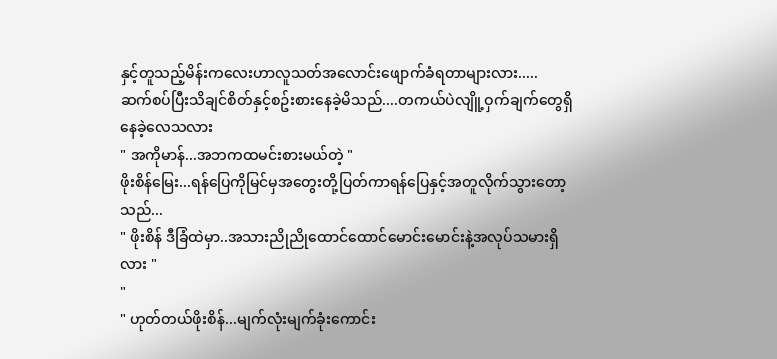နှင့်တူသည့်မိန်းကလေးဟာလူသတ်အလောင်းဖျောက်ခံရတာများလား.....
ဆက်စပ်ပြီးသိချင်စိတ်နှင့်စဥ်းစားနေခဲ့မိသည်....တကယ်ပဲလျိူ့ဝှက်ချက်တွေရှိနေခဲ့လေသလား
" အကိုမာန်...အဘကထမင်းစားမယ်တဲ့ "
ဖိုးစိန်မြေး...ရန်ပြေကိုမြင်မှအတွေးတို့ပြတ်ကာရန်ပြေနှင့်အတူလိုက်သွားတော့သည်...
" ဖိုးစိန် ဒီခြံထဲမှာ..အသားညိုညိုထောင်ထောင်မောင်းမောင်းနဲ့အလုပ်သမားရှိလား "
"
" ဟုတ်တယ်ဖိုးစိန်...မျက်လုံးမျက်ခုံးကောင်း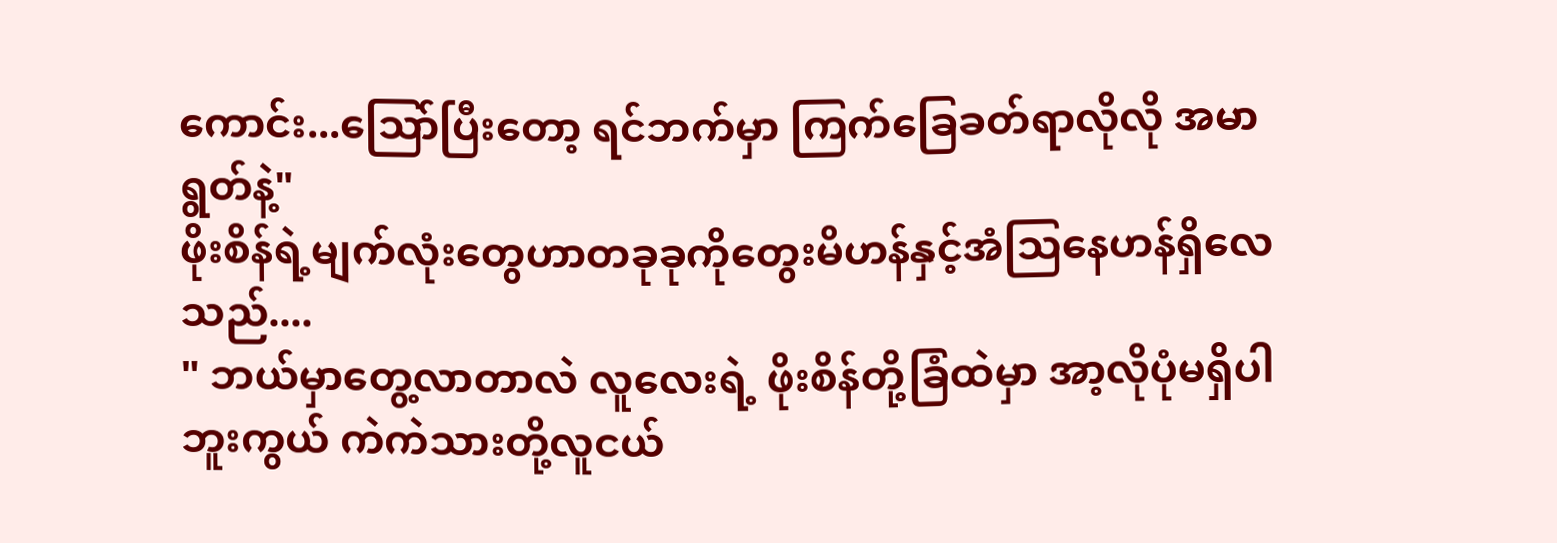ကောင်း...သြော်ပြီးတော့ ရင်ဘက်မှာ ကြက်ခြေခတ်ရာလိုလို အမာရွတ်နဲ့"
ဖိုးစိန်ရဲ့မျက်လုံးတွေဟာတခုခုကိုတွေးမိဟန်နှင့်အံသြနေဟန်ရှိလေသည်....
" ဘယ်မှာတွေ့လာတာလဲ လူလေးရဲ့ ဖိုးစိန်တို့ခြံထဲမှာ အာ့လိုပုံမရှိပါဘူးကွယ် ကဲကဲသားတို့လူငယ်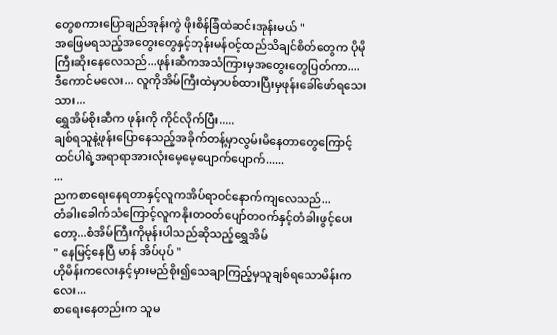တွေစကားပြောချည်အုန်းကွဲ ဖိုးစိန်ခြံထဲဆင်းအုန်းမယ် "
အဖြေမရသည့်အတွေးတွေနှင့်ဘုန်းမန်ဝင့်ထည်သိချင်စိတ်တွေက ပိုမိုကြီးဆိုးနေလေသည်...ဖုန်းဆီကအသံကြားမှအတွေးတွေပြတ်ကာ....
ဒီကောင်မလေး... လူကိုအိမ်ကြီးထဲမှာပစ်ထားပြီးမှဖုန်းခေါ်ဖော်ရသေးသား...
ရွှေအိမ်စိုးဆီက ဖုန်းကို ကိုင်လိုက်ပြီး.....
ချစ်ရသူနဲ့ဖုန်းပြောနေသည့်အခိုက်တန့်မှာလွမ်းမိနေတာတွေကြောင့်ထင်ပါရဲ့အရာရာအားလုံးမေ့မေ့ပျောက်ပျောက်......
...
ညကစာရေးနေရတာနှင့်လူကအိပ်ရာဝင်နောက်ကျလေသည်...
တံခါးခေါက်သံကြောင့်လူကနိုးတဝတ်ပျော်တဝက်နှင့်တံခါးဖွင့်ပေးတော့...စံအိမ်ကြီးကိုမုန်းပါသည်ဆိုသည့်ရွှေအိမ်
" နေမြင့်နေပြီ မာန် အိပ်ပုပ် "
ဟိုမိန်းကလေးနှင့်မှားမည်စိုး၍သေချာကြည့်မှသူချစ်ရသောမိန်းကလေး...
စာရေးနေတည်းက သူမ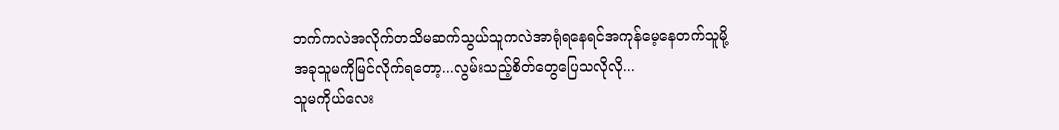ဘက်ကလဲအလိုက်တသိမဆက်သွယ်သူကလဲအာရုံရနေရင်အကုန်မေ့နေတက်သူမို့
အခုသူမကိုမြင်လိုက်ရတော့...လွမ်းသည့်စိတ်တွေပြေသလိုလို...
သူမကိုယ်လေး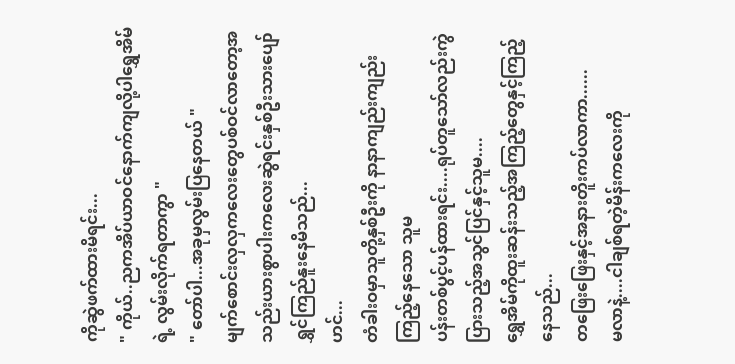ကိုဆွဲဖက်ထားမိရင်း...
" ကိုယ်..ညကအိပ်ယာဝင်နောက်ကျလို့ပါရွှေအိမ်ရဲ့ လွမ်းလိုက်ရတာကွာ "
" တော်ပါ...အခုမှလွမ်းပြနေတယ် "
မျက်စောင်းလှလှကလေးတွေပစ်ဝင်လာတော့အသည်းယားစွာပါးကလေးဆွဲရင်းနှစ်ဦးသားပျော်ရွှင်ကြည်နူးနေမိသည်...
ဟင်...
တံခါးဝမှာသူတို့နှစ်ဦးကို နာနာကျည်းကျည်းကြည့်နေသော သူမ
ပန်းတစ်ပွင့်ပန်ထားရင်း....ရုပ်တူသော်လည်းကွဲပြားသည့်အသွင်ပြင်နှင့်သူမ....
ရွှေအိမ်ကိုထူးဆန်းသည့်အကြည့်တွေနှင့်ကြည့်နေသည်...
တဖြေးဖြေးနှင့်အနားတိူးကပ်လာကာ......
မလာနဲ့....ငါချစ်ရတဲ့မိန်းကလေးကို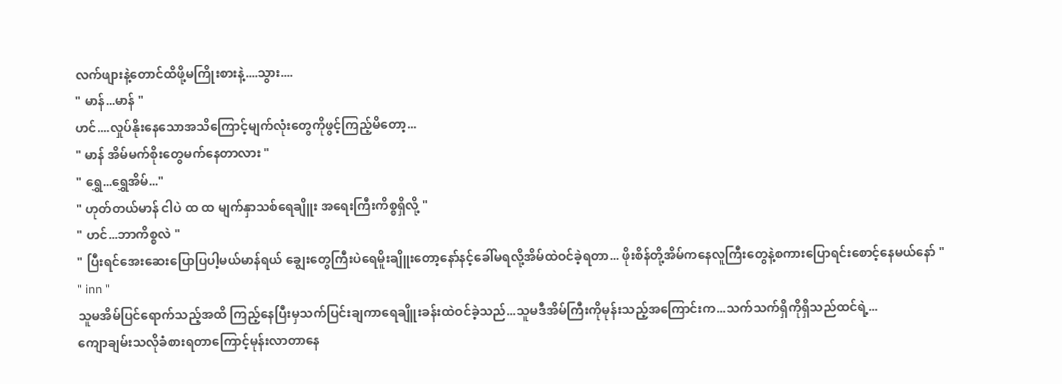လက်ဖျားနဲ့တောင်ထိဖို့မကြိုးစားနဲ့....သွား....
" မာန်...မာန် "
ဟင်....လှုပ်နိုးနေသောအသိကြောင့်မျက်လုံးတွေကိုဖွင့်ကြည့်မိတော့...
" မာန် အိမ်မက်စိုးတွေမက်နေတာလား "
" ရွှေ...ရွှေအိမ်..."
" ဟုတ်တယ်မာန် ငါပဲ ထ ထ မျက်နှာသစ်ရေချိူး အရေးကြီးကိစ္စရှိလို့ "
" ဟင်...ဘာကိစ္စလဲ "
" ပြီးရင်အေးဆေးပြောပြပါ့မယ်မာန်ရယ် ချွေးတွေကြီးပဲရေမိူးချိူးတော့နော်နင့်ခေါ်မရလို့အိမ်ထဲဝင်ခဲ့ရတာ... ဖိုးစိန်တို့အိမ်ကနေလူကြီးတွေနဲ့စကားပြောရင်းစောင့်နေမယ်နော် "
" inn "
သူမအိမ်ပြင်ရောက်သည့်အထိ ကြည့်နေပြီးမှသက်ပြင်းချကာရေချိူးခန်းထဲဝင်ခဲ့သည်...သူမဒီအိမ်ကြီးကိုမုန်းသည့်အကြောင်းက...သက်သက်ရှိကိုရှိသည်ထင်ရဲ့...
ကျောချမ်းသလိုခံစားရတာကြောင့်မုန်းလာတာနေ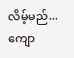လိမ့်မည်...
ကျော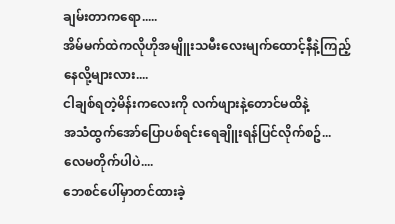ချမ်းတာကရော.....
အိမ်မက်ထဲကလိုဟိုအမျိူးသမီးလေးမျက်ထောင့်နီနဲ့ကြည့်နေလို့များလား....
ငါချစ်ရတဲ့မိန်းကလေးကို လက်ဖျားနဲ့တောင်မထိနဲ့
အသံထွက်အော်ပြောပစ်ရင်းရေချိူးရန်ပြင်လိုက်စဥ်...
လေမတိုက်ပါပဲ....
ဘေစင်ပေါ်မှာတင်ထားခဲ့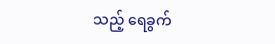သည့် ရေခွက်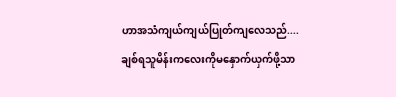ဟာအသံကျယ်ကျယ်ပြုတ်ကျလေသည်....
ချစ်ရသူမိန်းကလေးကိုမနှောက်ယှက်ဖို့သာ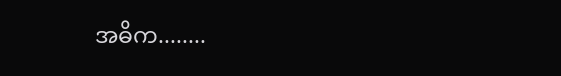အဓိက........